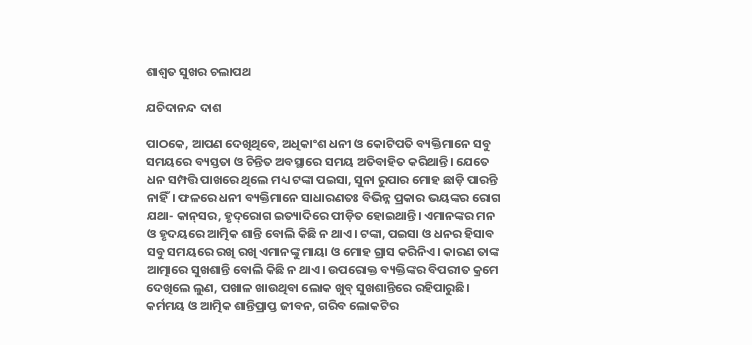ଶାଶ୍ୱତ ସୁଖର ଚଲାପଥ

ଯଚିଦାନନ୍ଦ ଦାଶ

ପାଠକେ, ଆପଣ ଦେଖିଥିବେ, ଅଧିକାଂଶ ଧନୀ ଓ କୋଟିପତି ବ୍ୟକ୍ତିମାନେ ସବୁ ସମୟରେ ବ୍ୟସ୍ତତା ଓ ଚିନ୍ତିତ ଅବସ୍ଥାରେ ସମୟ ଅତିବାହିତ କରିଥାନ୍ତି। ଯେତେ ଧନ ସମ୍ପତ୍ତି ପାଖରେ ଥିଲେ ମଧ୍ୟ ଟଙ୍କା ପଇସା, ସୁନା ରୁପାର ମୋହ ଛାଡ଼ି ପାରନ୍ତି ନାହିଁ। ଫଳରେ ଧନୀ ବ୍ୟକ୍ତିମାନେ ସାଧାରଣତଃ ବିଭିନ୍ନ ପ୍ରକାର ଭୟଙ୍କର ରୋଗ ଯଥା- କାନ୍‌ସର, ହୃଦ୍‌ରୋଗ ଇତ୍ୟାଦିରେ ପୀଡ଼ିତ ହୋଇଥାନ୍ତି। ଏମାନଙ୍କର ମନ ଓ ହୃଦୟରେ ଆତ୍ମିକ ଶାନ୍ତି ବୋଲି କିଛି ନ ଥାଏ। ଟଙ୍କା, ପଇସା ଓ ଧନର ହିସାବ ସବୁ ସମୟରେ ରଖି ରଖି ଏମାନଙ୍କୁ ମାୟା ଓ ମୋହ ଗ୍ରାସ କରିନିଏ। କାରଣ ତାଙ୍କ ଆତ୍ମାରେ ସୁଖଶାନ୍ତି ବୋଲି କିଛି ନ ଥାଏ। ଉପରୋକ୍ତ ବ୍ୟକ୍ତିଙ୍କର ବିପରୀତ କ୍ରମେ ଦେଖିଲେ ଲୁଣ, ପଖାଳ ଖାଉଥିବା ଲୋକ ଖୁବ୍‌ ସୁଖଶାନ୍ତିରେ ରହିପାରୁଛି। କର୍ମମୟ ଓ ଆତ୍ମିକ ଶାନ୍ତିପ୍ରାପ୍ତ ଜୀବନ, ଗରିବ ଲୋକଟିର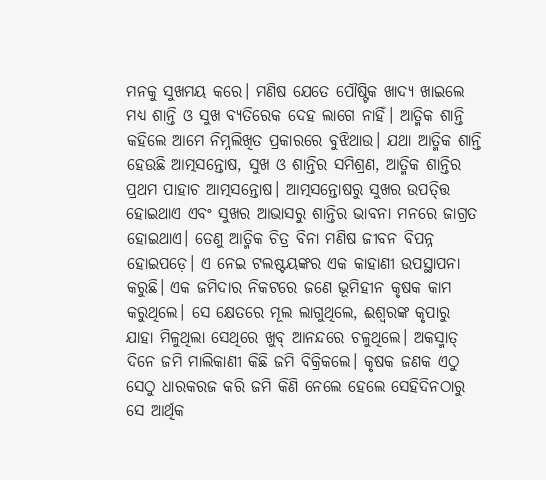ମନକୁ ସୁଖମୟ କରେ। ମଣିଷ ଯେତେ ପୌଷ୍ଟିକ ଖାଦ୍ୟ ଖାଇଲେ ମଧ୍ୟ ଶାନ୍ତି ଓ ସୁଖ ବ୍ୟତିରେକ ଦେହ ଲାଗେ ନାହିଁ। ଆତ୍ମିକ ଶାନ୍ତି କହିଲେ ଆମେ ନିମ୍ନଲିଖିତ ପ୍ରକାରରେ ବୁଝିଥାଉ। ଯଥା ଆତ୍ମିକ ଶାନ୍ତି ହେଉଛି ଆତ୍ମସନ୍ତୋଷ, ସୁଖ ଓ ଶାନ୍ତିର ସମିଶ୍ରଣ, ଆତ୍ମିକ ଶାନ୍ତିର ପ୍ରଥମ ପାହାଚ ଆତ୍ମସନ୍ତୋଷ। ଆତ୍ମସନ୍ତୋଷରୁ ସୁଖର ଉପତ୍ତ୍ତି ହୋଇଥାଏ ଏବଂ ସୁଖର ଆଭାସରୁ ଶାନ୍ତିର ଭାବନା ମନରେ ଜାଗ୍ରତ ହୋଇଥାଏ। ତେଣୁ ଆତ୍ମିକ ଚିତ୍ର ବିନା ମଣିଷ ଜୀବନ ବିପନ୍ନ ହୋଇପଡ଼େ। ଏ ନେଇ ଟଲଷ୍ଟୟଙ୍କର ଏକ କାହାଣୀ ଉପସ୍ଥାପନା କରୁଛି। ଏକ ଜମିଦାର ନିକଟରେ ଜଣେ ଭୂମିହୀନ କୃଷକ କାମ କରୁଥିଲେ। ସେ କ୍ଷେତରେ ମୂଲ ଲାଗୁଥିଲେ, ଈଶ୍ୱରଙ୍କ କୃପାରୁ ଯାହା ମିଳୁଥିଲା ସେଥିରେ ଖୁବ୍‌ ଆନନ୍ଦରେ ଚଳୁଥିଲେ। ଅକସ୍ମାତ୍‌ ଦିନେ ଜମି ମାଲିକାଣୀ କିଛି ଜମି ବିକ୍ରିକଲେ। କୃଷକ ଜଣକ ଏଠୁ ସେଠୁ ଧାରକରଜ କରି ଜମି କିଣି ନେଲେ ହେଲେ ସେହିଦିନଠାରୁ ସେ ଆର୍ଥିକ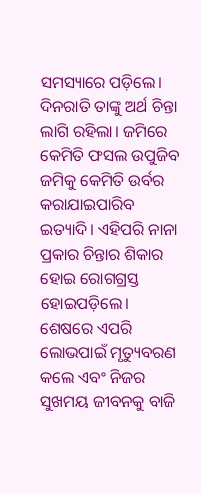ସମସ୍ୟାରେ ପଡ଼ିଲେ। ଦିନରାତି ତାଙ୍କୁ ଅର୍ଥ ଚିନ୍ତା ଲାଗି ରହିଲା। ଜମିରେ କେମିତି ଫସଲ ଉପୁଜିବ ଜମିକୁ କେମିତି ଉର୍ବର କରାଯାଇପାରିବ ଇତ୍ୟାଦି। ଏହିପରି ନାନା ପ୍ରକାର ଚିନ୍ତାର ଶିକାର ହୋଇ ରୋଗଗ୍ରସ୍ତ ହୋଇପଡ଼ିଲେ। ଶେଷରେ ଏପରି ଲୋଭପାଇଁ ମୃତ୍ୟୁବରଣ କଲେ ଏବଂ ନିଜର ସୁଖମୟ ଜୀବନକୁ ବାଜି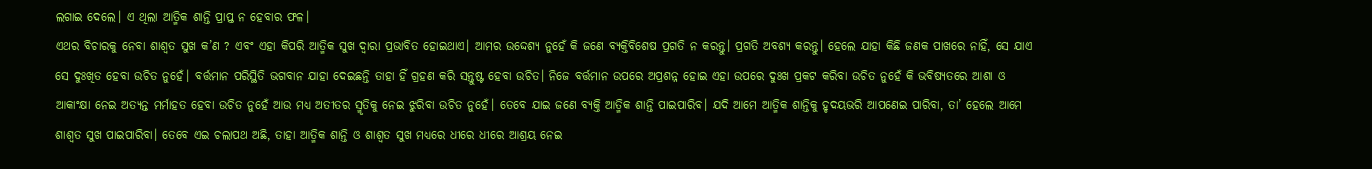ଲଗାଇ ଦେଲେ। ଏ ଥିଲା ଆତ୍ମିକ ଶାନ୍ତି ପ୍ରାପ୍ତ ନ ହେବାର ଫଳ।
ଏଥର ବିଚାରକୁ ନେବା ଶାଶ୍ୱତ ସୁଖ କ’ଣ ? ଏବଂ ଏହା କିପରି ଆତ୍ମିକ ସୁଖ ଦ୍ୱାରା ପ୍ରଭାବିତ ହୋଇଥାଏ। ଆମର ଉଦ୍ଦେଶ୍ୟ ନୁହେଁ କି ଜଣେ ବ୍ୟକ୍ତିବିଶେଷ ପ୍ରଗତି ନ କରନ୍ତୁ। ପ୍ରଗତି ଅବଶ୍ୟ କରନ୍ତୁ। ହେଲେ ଯାହା କିଛି ଜଣକ ପାଖରେ ନାହିଁ, ସେ ଯାଏ ସେ ଦୁଃଖିତ ହେବା ଉଚିତ ନୁହେଁ। ବର୍ତ୍ତମାନ ପରିସ୍ଥିତି ଭଗବାନ ଯାହା ଦେଇଛନ୍ତି ତାହା ହିଁ ଗ୍ରହଣ କରି ସନ୍ତୁଷ୍ଟ ହେବା ଉଚିତ। ନିଜେ ବର୍ତ୍ତମାନ ଉପରେ ଅପ୍ରଶନ୍ନ ହୋଇ ଏହା ଉପରେ ଦୁଃଖ ପ୍ରକଟ କରିବା ଉଚିତ ନୁହେଁ କି ଭବିଷ୍ୟତରେ ଆଶା ଓ ଆକାଂକ୍ଷା ନେଇ ଅତ୍ୟନ୍ତ ମର୍ମାହତ ହେବା ଉଚିତ ନୁହେଁ ଆଉ ମଧ୍ୟ ଅତୀତର ସ୍ମୃତିକୁ ନେଇ ଝୁରିବା ଉଚିତ ନୁହେଁ। ତେବେ ଯାଇ ଜଣେ ବ୍ୟକ୍ତି ଆତ୍ମିକ ଶାନ୍ତି ପାଇପାରିବ। ଯଦି ଆମେ ଆତ୍ମିକ ଶାନ୍ତିକୁ ହୃଦୟଭରି ଆପଣେଇ ପାରିବା, ତା’ ହେଲେ ଆମେ ଶାଶ୍ୱତ ସୁଖ ପାଇପାରିବା। ତେବେ ଏଇ ଚଲାପଥ ଅଛି, ତାହା ଆତ୍ମିକ ଶାନ୍ତି ଓ ଶାଶ୍ୱତ ସୁଖ ମଧ୍ୟରେ ଧୀରେ ଧୀରେ ଆଶ୍ରୟ ନେଇ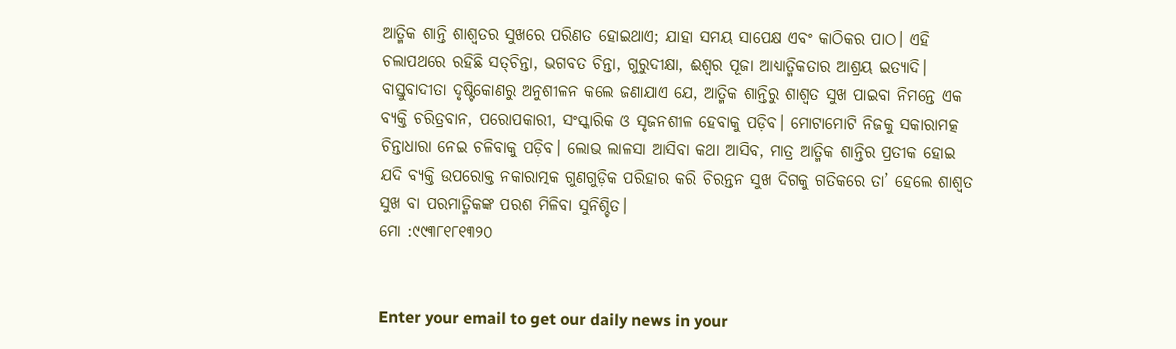ଆତ୍ମିକ ଶାନ୍ତି ଶାଶ୍ୱତର ସୁଖରେ ପରିଣତ ହୋଇଥାଏ; ଯାହା ସମୟ ସାପେକ୍ଷ ଏବଂ କାଠିକର ପାଠ। ଏହି ଚଲାପଥରେ ରହିଛି ସତ୍‌ଚିନ୍ତା, ଭଗବତ ଚିନ୍ତା, ଗୁରୁଦୀକ୍ଷା, ଈଶ୍ୱର ପୂଜା ଆଧ୍ୟାତ୍ମିକତାର ଆଶ୍ରୟ ଇତ୍ୟାଦି। ବାସ୍ତୁବାଦୀତା ଦୃଷ୍ଟିକୋଣରୁ ଅନୁଶୀଳନ କଲେ ଜଣାଯାଏ ଯେ, ଆତ୍ମିକ ଶାନ୍ତିରୁ ଶାଶ୍ୱତ ସୁଖ ପାଇବା ନିମନ୍ତେ ଏକ ବ୍ୟକ୍ତି ଚରିତ୍ରବାନ, ପରୋପକାରୀ, ସଂସ୍କାରିକ ଓ ସୃଜନଶୀଳ ହେବାକୁ ପଡ଼ିବ। ମୋଟାମୋଟି ନିଜକୁ ସକାରାମତ୍କ ଚିନ୍ତାଧାରା ନେଇ ଚଳିବାକୁ ପଡ଼ିବ। ଲୋଭ ଲାଳସା ଆସିବା କଥା ଆସିବ, ମାତ୍ର ଆତ୍ମିକ ଶାନ୍ତିର ପ୍ରତୀକ ହୋଇ ଯଦି ବ୍ୟକ୍ତି ଉପରୋକ୍ତ ନକାରାତ୍ମକ ଗୁଣଗୁଡ଼ିକ ପରିହାର କରି ଚିରନ୍ତନ ସୁଖ ଦିଗକୁ ଗତିକରେ ତା’ ହେଲେ ଶାଶ୍ୱତ ସୁଖ ବା ପରମାତ୍ମିକଙ୍କ ପରଶ ମିଳିବା ସୁନିଶ୍ଚିତ।
ମୋ :୯୯୩୮୧୮୧୩୨୦


Enter your email to get our daily news in your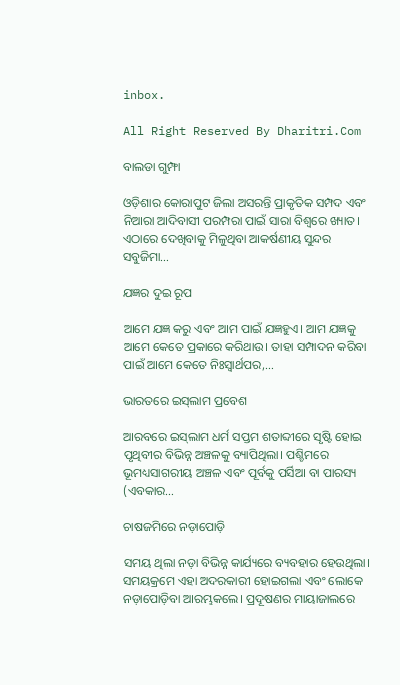inbox.

All Right Reserved By Dharitri.Com

ବାଲଡା ଗୁମ୍ଫା

ଓଡ଼ିଶାର କୋରାପୁଟ ଜିଲା ଅସରନ୍ତି ପ୍ରାକୃତିକ ସମ୍ପଦ ଏବଂ ନିଆରା ଆଦିବାସୀ ପରମ୍ପରା ପାଇଁ ସାରା ବିଶ୍ବରେ ଖ୍ୟାତ। ଏଠାରେ ଦେଖିବାକୁ ମିଳୁଥିବା ଆକର୍ଷଣୀୟ ସୁନ୍ଦର ସବୁଜିମା…

ଯଜ୍ଞର ଦୁଇ ରୂପ

ଆମେ ଯଜ୍ଞ କରୁ ଏବଂ ଆମ ପାଇଁ ଯଜ୍ଞହୁଏ। ଆମ ଯଜ୍ଞକୁ ଆମେ କେତେ ପ୍ରକାରେ କରିଥାଉ। ତାହା ସମ୍ପାଦନ କରିବା ପାଇଁ ଆମେ କେତେ ନିଃସ୍ବାର୍ଥପର,…

ଭାରତରେ ଇସ୍‌ଲାମ ପ୍ରବେଶ

ଆରବରେ ଇସ୍‌ଲାମ ଧର୍ମ ସପ୍ତମ ଶତାବ୍ଦୀରେ ସୃଷ୍ଟି ହୋଇ ପୃଥିବୀର ବିଭିନ୍ନ ଅଞ୍ଚଳକୁ ବ୍ୟାପିଥିଲା। ପଶ୍ଚିମରେ ଭୂମଧ୍ୟସାଗରୀୟ ଅଞ୍ଚଳ ଏବଂ ପୂର୍ବକୁ ପର୍ସିଆ ବା ପାରସ୍ୟ (ଏବକାର…

ଚାଷଜମିରେ ନଡ଼ାପୋଡ଼ି

ସମୟ ଥିଲା ନଡ଼ା ବିଭିନ୍ନ କାର୍ଯ୍ୟରେ ବ୍ୟବହାର ହେଉଥିଲା। ସମୟକ୍ରମେ ଏହା ଅଦରକାରୀ ହୋଇଗଲା ଏବଂ ଲୋକେ ନଡ଼ାପୋଡ଼ିବା ଆରମ୍ଭକଲେ। ପ୍ରଦୂଷଣର ମାୟାଜାଲରେ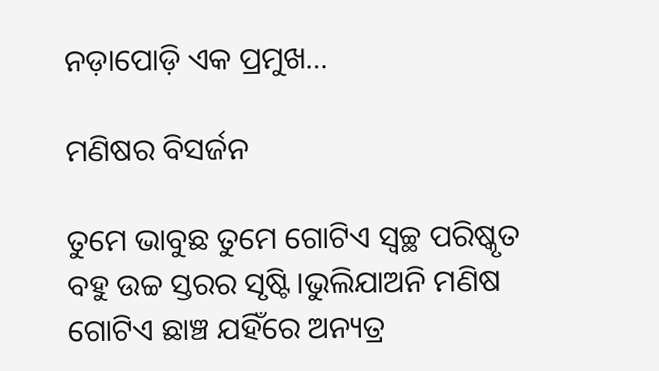ନଡ଼ାପୋଡ଼ି ଏକ ପ୍ରମୁଖ…

ମଣିଷର ବିସର୍ଜନ

ତୁମେ ଭାବୁଛ ତୁମେ ଗୋଟିଏ ସ୍ବଚ୍ଛ ପରିଷ୍କୃତ ବହୁ ଉଚ୍ଚ ସ୍ତରର ସୃଷ୍ଟି।ଭୁଲିଯାଅନି ମଣିଷ ଗୋଟିଏ ଛାଞ୍ଚ ଯହିଁରେ ଅନ୍ୟତ୍ର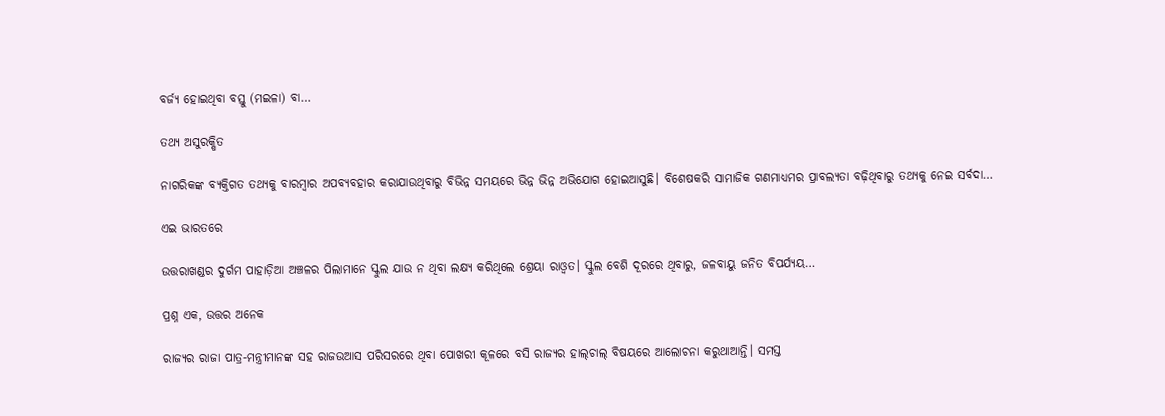ବର୍ଜ୍ୟ ହୋଇଥିବା ବସ୍ତୁ (ମଇଳା) ବା…

ତଥ୍ୟ ଅସୁରକ୍ଷିତ

ନାଗରିକଙ୍କ ବ୍ୟକ୍ତିଗତ ତଥ୍ୟକୁ ବାରମ୍ବାର ଅପବ୍ୟବହାର କରାଯାଉଥିବାରୁ ବିଭିନ୍ନ ସମୟରେ ଭିନ୍ନ ଭିନ୍ନ ଅଭିଯୋଗ ହୋଇଆସୁଛି। ବିଶେଷକରି ସାମାଜିକ ଗଣମାଧ୍ୟମର ପ୍ରାବଲ୍ୟତା ବଢ଼ିଥିବାରୁ ତଥ୍ୟକୁ ନେଇ ସର୍ବଦା…

ଏଇ ଭାରତରେ

ଉତ୍ତରାଖଣ୍ଡର ଦୁର୍ଗମ ପାହାଡ଼ିଆ ଅଞ୍ଚଳର ପିଲାମାନେ ସ୍କୁଲ ଯାଉ ନ ଥିବା ଲକ୍ଷ୍ୟ କରିଥିଲେ ଶ୍ରେୟା ରାଓ୍ବତ। ସ୍କୁଲ ବେଶି ଦୂରରେ ଥିବାରୁ, ଜଳବାୟୁ ଜନିତ ବିପର୍ଯ୍ୟୟ…

ପ୍ରଶ୍ନ ଏକ, ଉତ୍ତର ଅନେକ

ରାଜ୍ୟର ରାଜା ପାତ୍ର-ମନ୍ତ୍ରୀମାନଙ୍କ ସହ ରାଜଉଆସ ପରିସରରେ ଥିବା ପୋଖରୀ କୂଳରେ ବସି ରାଜ୍ୟର ହାଲ୍‌ଚାଲ୍‌ ବିଷୟରେ ଆଲୋଚନା କରୁଥାଆନ୍ତି। ସମସ୍ତ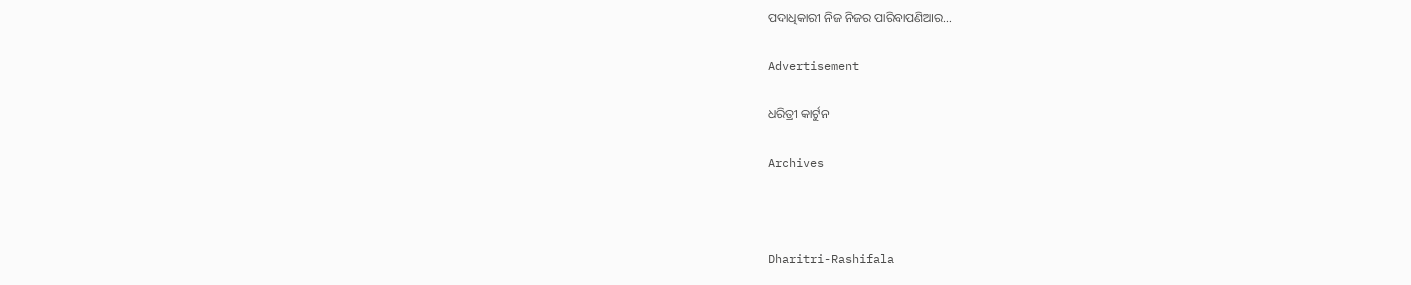ପଦାଧିକାରୀ ନିଜ ନିଜର ପାରିବାପଣିଆର…

Advertisement

ଧରିତ୍ରୀ କାର୍ଟୁନ

Archives



Dharitri-Rashifala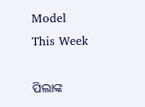Model This Week

ପିଲାଙ୍କ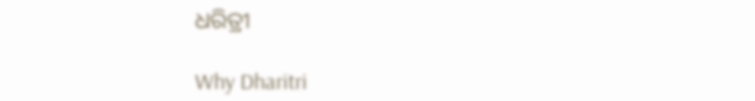ଧରିତ୍ରୀ

Why Dharitri